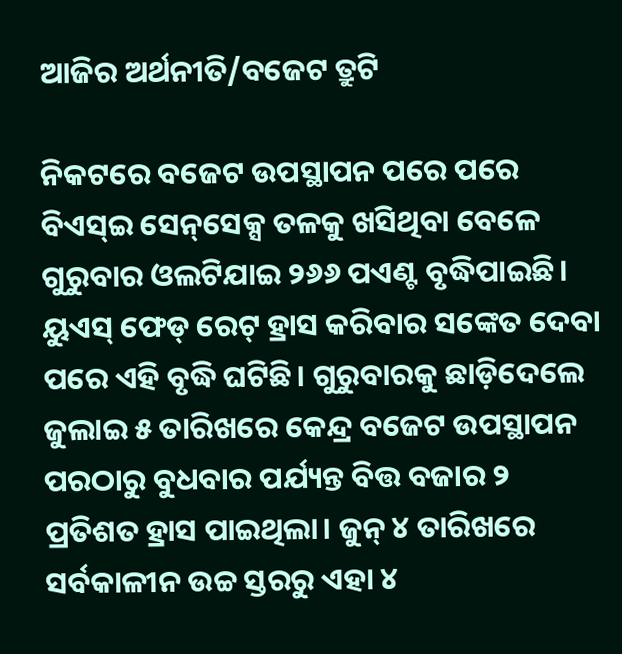ଆଜିର ଅର୍ଥନୀତି/ବଜେଟ ତ୍ରୁଟି

ନିକଟରେ ବଜେଟ ଉପସ୍ଥାପନ ପରେ ପରେ ବିଏସ୍‌ଇ ସେନ୍‌ସେକ୍ସ ତଳକୁ ଖସିଥିବା ବେଳେ ଗୁରୁବାର ଓଲଟିଯାଇ ୨୬୬ ପଏଣ୍ଟ ବୃଦ୍ଧିପାଇଛି। ୟୁଏସ୍‌ ଫେଡ୍‌ ରେଟ୍‌ ହ୍ରାସ କରିବାର ସଙ୍କେତ ଦେବା ପରେ ଏହି ବୃଦ୍ଧି ଘଟିଛି। ଗୁରୁବାରକୁ ଛାଡ଼ିଦେଲେ ଜୁଲାଇ ୫ ତାରିଖରେ କେନ୍ଦ୍ର ବଜେଟ ଉପସ୍ଥାପନ ପରଠାରୁ ବୁଧବାର ପର୍ଯ୍ୟନ୍ତ ବିତ୍ତ ବଜାର ୨ ପ୍ରତିଶତ ହ୍ରାସ ପାଇଥିଲା। ଜୁନ୍‌ ୪ ତାରିଖରେ ସର୍ବକାଳୀନ ଉଚ୍ଚ ସ୍ତରରୁ ଏହା ୪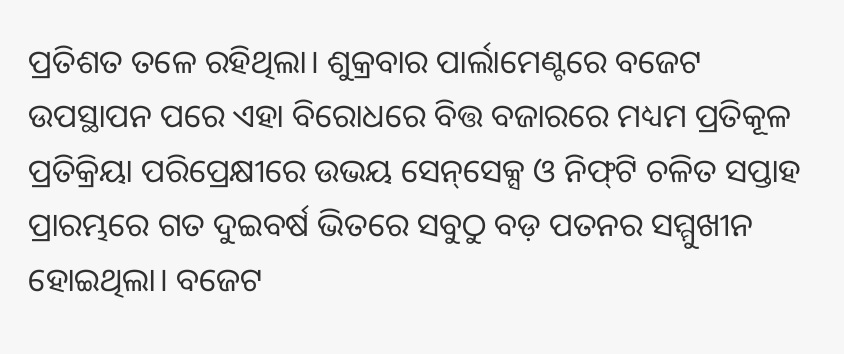ପ୍ରତିଶତ ତଳେ ରହିଥିଲା। ଶୁକ୍ରବାର ପାର୍ଲାମେଣ୍ଟରେ ବଜେଟ ଉପସ୍ଥାପନ ପରେ ଏହା ବିରୋଧରେ ବିତ୍ତ ବଜାରରେ ମଧ୍ୟମ ପ୍ରତିକୂଳ ପ୍ରତିକ୍ରିୟା ପରିପ୍ରେକ୍ଷୀରେ ଉଭୟ ସେନ୍‌ସେକ୍ସ ଓ ନିଫ୍‌ଟି ଚଳିତ ସପ୍ତାହ ପ୍ରାରମ୍ଭରେ ଗତ ଦୁଇବର୍ଷ ଭିତରେ ସବୁଠୁ ବଡ଼ ପତନର ସମ୍ମୁଖୀନ ହୋଇଥିଲା। ବଜେଟ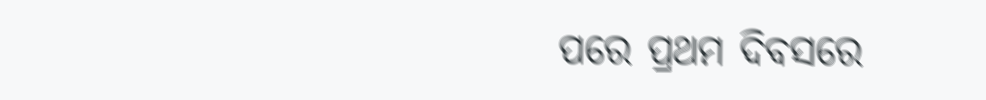ପରେ ପ୍ରଥମ ଦିବସରେ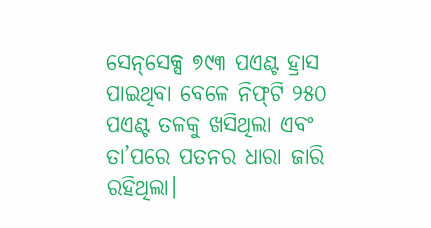ସେନ୍‌ସେକ୍ସ ୭୯୩ ପଏଣ୍ଟ ହ୍ରାସ ପାଇଥିବା ବେଳେ ନିଫ୍‌ଟି ୨୫୦ ପଏଣ୍ଟ ତଳକୁ ଖସିଥିଲା ଏବଂ ତା’ପରେ ପତନର ଧାରା ଜାରି ରହିଥିଲା।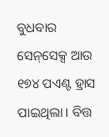ବୁଧବାର ସେନ୍‌ସେକ୍ସ ଆଉ ୧୭୪ ପଏଣ୍ଟ ହ୍ରାସ ପାଇଥିଲା। ବିତ୍ତ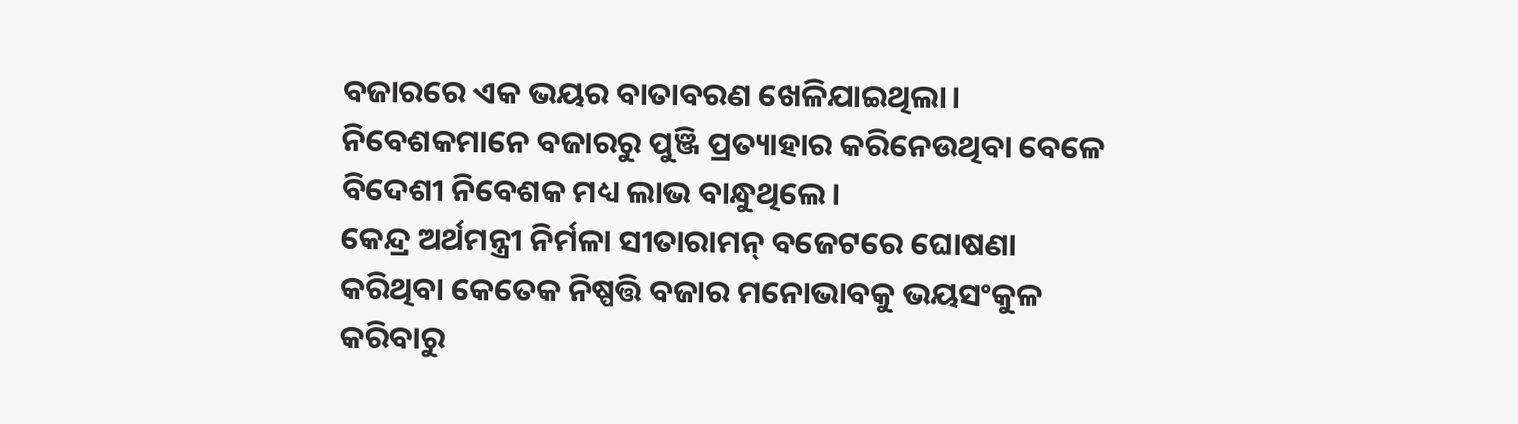ବଜାରରେ ଏକ ଭୟର ବାତାବରଣ ଖେଳିଯାଇଥିଲା। ନିବେଶକମାନେ ବଜାରରୁ ପୁଞ୍ଜି ପ୍ରତ୍ୟାହାର କରିନେଉଥିବା ବେଳେ ବିଦେଶୀ ନିବେଶକ ମଧ୍ୟ ଲାଭ ବାନ୍ଧୁଥିଲେ।
କେନ୍ଦ୍ର ଅର୍ଥମନ୍ତ୍ରୀ ନିର୍ମଳା ସୀତାରାମନ୍‌ ବଜେଟରେ ଘୋଷଣା କରିଥିବା କେତେକ ନିଷ୍ପତ୍ତି ବଜାର ମନୋଭାବକୁ ଭୟସଂକୁଳ କରିବାରୁ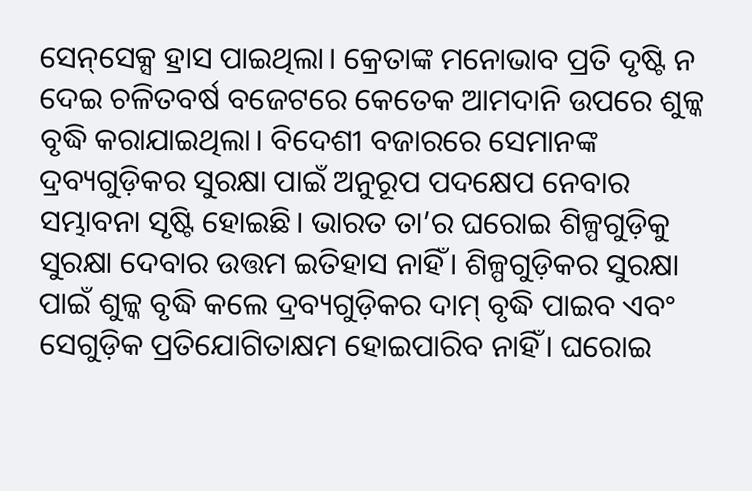ସେନ୍‌ସେକ୍ସ ହ୍ରାସ ପାଇଥିଲା। କ୍ରେତାଙ୍କ ମନୋଭାବ ପ୍ରତି ଦୃଷ୍ଟି ନ ଦେଇ ଚଳିତବର୍ଷ ବଜେଟରେ କେତେକ ଆମଦାନି ଉପରେ ଶୁଳ୍କ ବୃଦ୍ଧି କରାଯାଇଥିଲା। ବିଦେଶୀ ବଜାରରେ ସେମାନଙ୍କ ଦ୍ରବ୍ୟଗୁଡ଼ିକର ସୁରକ୍ଷା ପାଇଁ ଅନୁରୂପ ପଦକ୍ଷେପ ନେବାର ସମ୍ଭାବନା ସୃଷ୍ଟି ହୋଇଛି। ଭାରତ ତା’ର ଘରୋଇ ଶିଳ୍ପଗୁଡ଼ିକୁ ସୁରକ୍ଷା ଦେବାର ଉତ୍ତମ ଇତିହାସ ନାହିଁ। ଶିଳ୍ପଗୁଡ଼ିକର ସୁରକ୍ଷା ପାଇଁ ଶୁଳ୍କ ବୃଦ୍ଧି କଲେ ଦ୍ରବ୍ୟଗୁଡ଼ିକର ଦାମ୍‌ ବୃଦ୍ଧି ପାଇବ ଏବଂ ସେଗୁଡ଼ିକ ପ୍ରତିଯୋଗିତାକ୍ଷମ ହୋଇପାରିବ ନାହିଁ। ଘରୋଇ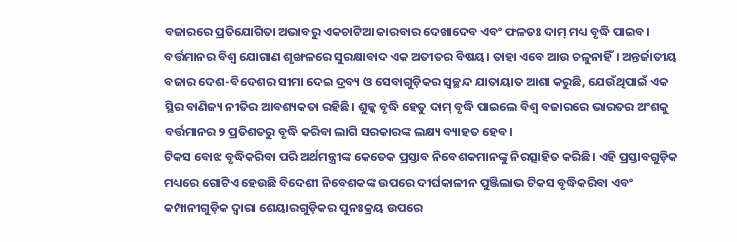ବଜାରରେ ପ୍ରତିଯୋଗିତା ଅଭାବରୁ ଏକଚାଟିଆ କାରବାର ଦେଖାଦେବ ଏବଂ ଫଳତଃ ଦାମ୍‌ ମଧ୍ୟ ବୃଦ୍ଧି ପାଇବ। ବର୍ତ୍ତମାନର ବିଶ୍ୱ ଯୋଗାଣ ଶୃଙ୍ଖଳରେ ସୁରକ୍ଷାବାଦ ଏକ ଅତୀତର ବିଷୟ। ତାହା ଏବେ ଆଉ ଚଳୁନାହିଁ। ଅନ୍ତର୍ଜାତୀୟ ବଜାର ଦେଶ-ବିଦେଶର ସୀମା ଦେଇ ଦ୍ରବ୍ୟ ଓ ସେବାଗୁଡ଼ିକର ସ୍ବଚ୍ଛନ୍ଦ ଯାତାୟାତ ଆଶା କରୁଛି, ଯେଉଁଥିପାଇଁ ଏକ ସ୍ଥିର ବାଣିଜ୍ୟ ନୀତିର ଆବଶ୍ୟକତା ରହିଛି। ଶୁଳ୍କ ବୃଦ୍ଧି ହେତୁ ଦାମ୍‌ ବୃଦ୍ଧି ପାଇଲେ ବିଶ୍ୱ ବଜାରରେ ଭାରତର ଅଂଶକୁ ବର୍ତ୍ତମାନର ୨ ପ୍ରତିଶତରୁ ବୃଦ୍ଧି କରିବା ଲାଗି ସରକାରଙ୍କ ଲକ୍ଷ୍ୟ ବ୍ୟାହତ ହେବ।
ଟିକସ ବୋଝ ବୃଦ୍ଧିକରିବା ପରି ଅର୍ଥମନ୍ତ୍ରୀଙ୍କ କେତେକ ପ୍ରସ୍ତାବ ନିବେଶକମାନଙ୍କୁ ନିରତ୍ସାହିତ କରିଛି। ଏହି ପ୍ରସ୍ତାବଗୁଡ଼ିକ ମଧ୍ୟରେ ଗୋଟିଏ ହେଉଛି ବିଦେଶୀ ନିବେଶକଙ୍କ ଉପରେ ଦୀର୍ଘକାଳୀନ ପୁଞ୍ଜିଲାଭ ଟିକସ ବୃଦ୍ଧିକରିବା ଏବଂ କମ୍ପାନୀଗୁଡ଼ିକ ଦ୍ୱାରା ଶେୟାରଗୁଡ଼ିକର ପୁନଃକ୍ରୟ ଉପରେ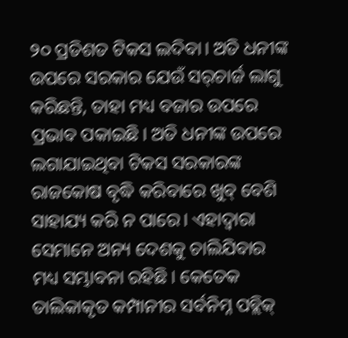୨୦ ପ୍ରତିଶତ ଟିକସ ଲଦିବା। ଅତି ଧନୀଙ୍କ ଉପରେ ସରକାର ଯେଉଁ ସର୍‌ଚାର୍ଜ ଲାଗୁ କରିଛନ୍ତି, ତାହା ମଧ୍ୟ ବଜାର ଉପରେ ପ୍ରଭାବ ପକାଇଛି। ଅତି ଧନୀଙ୍କ ଉପରେ ଲଗାଯାଇଥିବା ଟିକସ ସରକାରଙ୍କ ରାଜକୋଷ ବୃଦ୍ଧି କରିବାରେ ଖୁବ୍‌ ବେଶି ସାହାଯ୍ୟ କରି ନ ପାରେ। ଏହାଦ୍ୱାରା ସେମାନେ ଅନ୍ୟ ଦେଶକୁ ଚାଲିଯିବାର ମଧ୍ୟ ସମ୍ଭାବନା ରହିଛି। କେତେକ ତାଲିକାକୃତ କମ୍ପାନୀର ସର୍ବନିମ୍ନ ପବ୍ଲିକ୍‌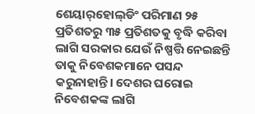ଶେୟାର୍‌ହୋଲ୍‌ଡିଂ ପରିମାଣ ୨୫ ପ୍ରତିଶତରୁ ୩୫ ପ୍ରତିଶତକୁ ବୃଦ୍ଧି କରିବା ଲାଗି ସରକାର ଯେଉଁ ନିଷ୍ପତ୍ତି ନେଇଛନ୍ତି ତାକୁ ନିବେଶକମାନେ ପସନ୍ଦ କରୁନାହାନ୍ତି। ଦେଶର ଘରୋଇ ନିବେଶକଙ୍କ ଲାଗି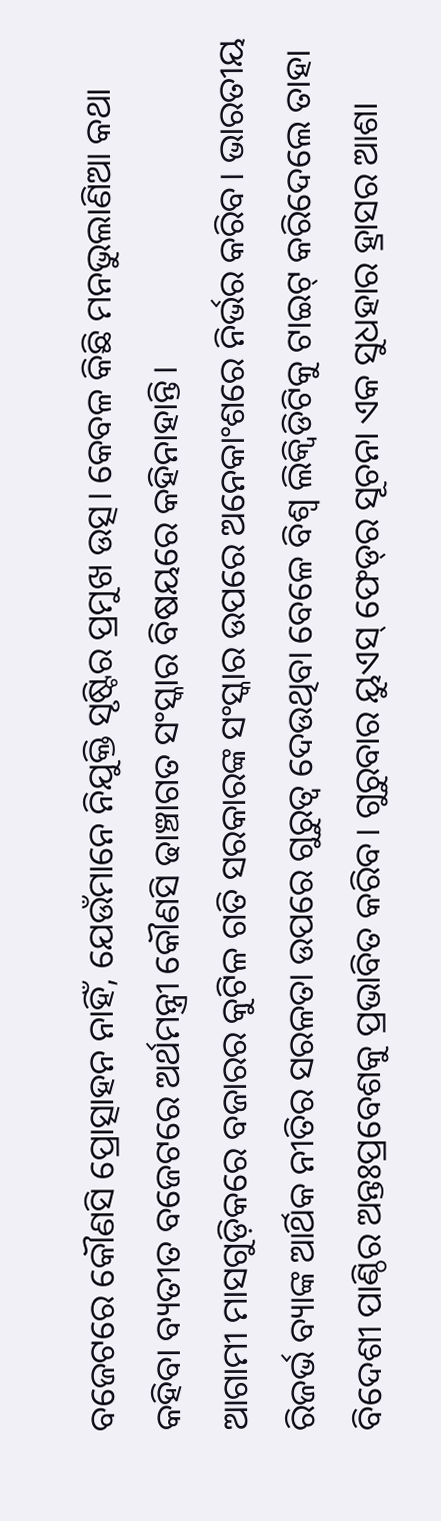ବଜେଟରେ କୌଣସି ପ୍ରୋତ୍ସାହନ ନାହିଁ, ଯେଉଁମାନେ ନିଯୁକ୍ତି ସୃଷ୍ଟିର ପ୍ରମୁଖ ଉତ୍ସ। କେବଳ କିଛି ମନଭୁଲାଣିଆ କଥା କହିବା ବ୍ୟତୀତ ବଜେଟରେ ଅର୍ଥମନ୍ତ୍ରୀ କୌଣସି ଢାଞ୍ଚାଗତ ସଂସ୍କାର ବିଷୟରେ କହିନାହାନ୍ତି।
ଆଗାମୀ ମାସଗୁଡ଼ିକରେ ବଜାରର କୁଟିଳ ଗତି ସରକାରଙ୍କ ସଂସ୍କାର ଉପରେ ଅନେକାଂଶରେ ନିର୍ଭର କରିବ। ଭାରତୀୟ ରିଜର୍ଭ ବ୍ୟାଙ୍କ ଆର୍ଥିକ ନୀତିର ସରଳତା ଉପରେ ଗୁରୁତ୍ୱ ଦେଉଥିବା ବେଳେ ବିଶ୍ୱ ଲିକ୍ୱିଡିଟିକୁ ଟାଇଟ୍‌ କରିଦେଲେ ତାହା ବିଦେଶୀ ପାଣ୍ଠିର ଅନ୍ତଃପ୍ରବେଶକୁ ପ୍ରଭାବିତ କରିବ। ଗୁରୁବାର ୟୁଏସ୍‌ ଫେଡ୍‌ର ସୂଚନା ଏକ ସୁଧହାର ହ୍ରାସର ଆଶା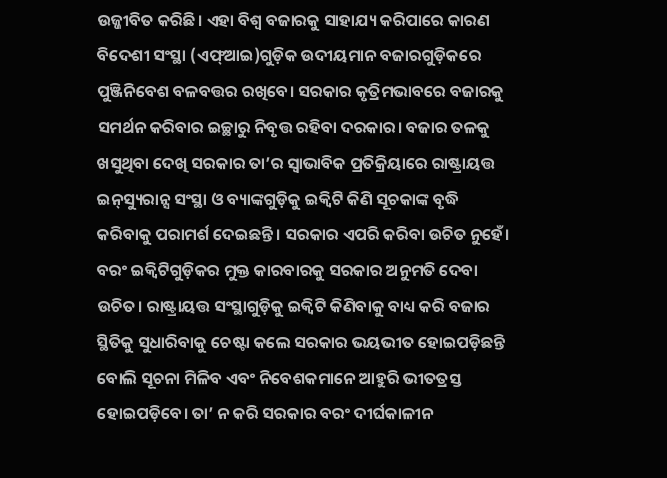ଉଜ୍ଜୀବିତ କରିଛି। ଏହା ବିଶ୍ୱ ବଜାରକୁ ସାହାଯ୍ୟ କରିପାରେ କାରଣ ବିଦେଶୀ ସଂସ୍ଥା (ଏଫ୍‌ଆଇ)ଗୁଡ଼ିକ ଉଦୀୟମାନ ବଜାରଗୁଡ଼ିକରେ ପୁଞ୍ଜିନିବେଶ ବଳବତ୍ତର ରଖିବେ। ସରକାର କୃତ୍ରିମଭାବରେ ବଜାରକୁ ସମର୍ଥନ କରିବାର ଇଚ୍ଛାରୁ ନିବୃତ୍ତ ରହିବା ଦରକାର। ବଜାର ତଳକୁ ଖସୁଥିବା ଦେଖି ସରକାର ତା’ର ସ୍ବାଭାବିକ ପ୍ରତିକ୍ରିୟାରେ ରାଷ୍ଟ୍ରାୟତ୍ତ ଇନ୍‌ସ୍ୟୁରାନ୍ସ ସଂସ୍ଥା ଓ ବ୍ୟାଙ୍କଗୁଡ଼ିକୁ ଇକ୍ୱିଟି କିଣି ସୂଚକାଙ୍କ ବୃଦ୍ଧି କରିବାକୁ ପରାମର୍ଶ ଦେଇଛନ୍ତି। ସରକାର ଏପରି କରିବା ଉଚିତ ନୁହେଁ। ବରଂ ଇକ୍ୱିଟିଗୁଡ଼ିକର ମୁକ୍ତ କାରବାରକୁ ସରକାର ଅନୁମତି ଦେବା ଉଚିତ। ରାଷ୍ଟ୍ରାୟତ୍ତ ସଂସ୍ଥାଗୁଡ଼ିକୁ ଇକ୍ୱିଟି କିଣିବାକୁ ବାଧ୍ୟ କରି ବଜାର ସ୍ଥିତିକୁ ସୁଧାରିବାକୁ ଚେଷ୍ଟା କଲେ ସରକାର ଭୟଭୀତ ହୋଇପଡ଼ିଛନ୍ତି ବୋଲି ସୂଚନା ମିଳିବ ଏବଂ ନିବେଶକମାନେ ଆହୁରି ଭୀତତ୍ରସ୍ତ ହୋଇପଡ଼ିବେ। ତା’ ନ କରି ସରକାର ବରଂ ଦୀର୍ଘକାଳୀନ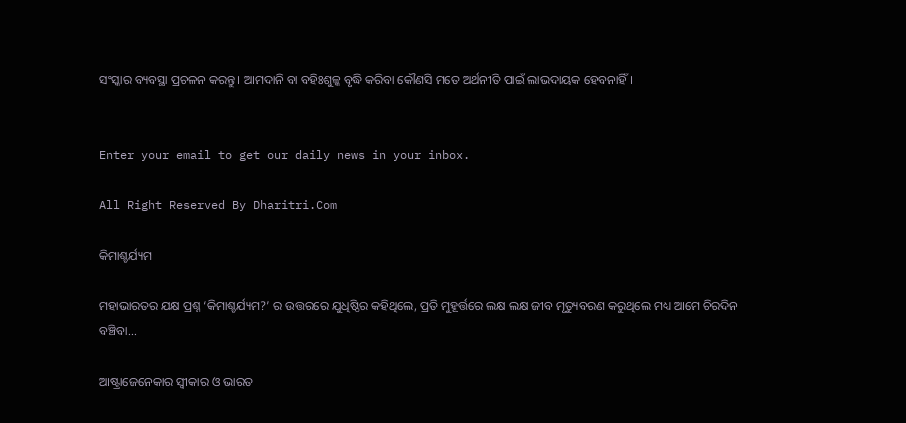ସଂସ୍କାର ବ୍ୟବସ୍ଥା ପ୍ରଚଳନ କରନ୍ତୁ। ଆମଦାନି ବା ବହିଃଶୁଳ୍କ ବୃଦ୍ଧି କରିବା କୌଣସି ମତେ ଅର୍ଥନୀତି ପାଇଁ ଲାଭଦାୟକ ହେବନାହିଁ।


Enter your email to get our daily news in your inbox.

All Right Reserved By Dharitri.Com

କିମାଶ୍ଚର୍ଯ୍ୟମ

ମହାଭାରତର ଯକ୍ଷ ପ୍ରଶ୍ନ ‘କିମାଶ୍ଚର୍ଯ୍ୟମ?’ ର ଉତ୍ତରରେ ଯୁଧିଷ୍ଠିର କହିଥିଲେ, ପ୍ରତି ମୁହୂର୍ତ୍ତରେ ଲକ୍ଷ ଲକ୍ଷ ଜୀବ ମୃତ୍ୟୁବରଣ କରୁଥିଲେ ମଧ୍ୟ ଆମେ ଚିରଦିନ ବଞ୍ଚିବା...

ଆଷ୍ଟ୍ରାଜେନେକାର ସ୍ବୀକାର ଓ ଭାରତ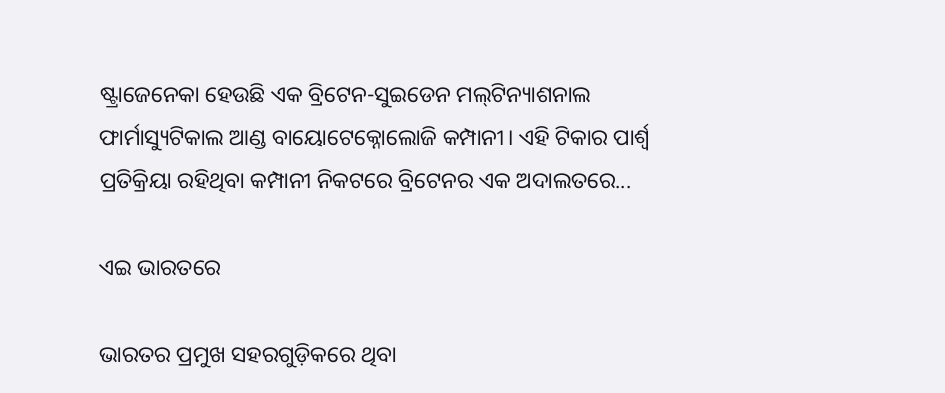ଷ୍ଟ୍ରାଜେନେକା ହେଉଛି ଏକ ବ୍ରିଟେନ-ସୁଇଡେନ ମଲ୍‌ଟିନ୍ୟାଶନାଲ ଫାର୍ମାସ୍ୟୁଟିକାଲ ଆଣ୍ଡ ବାୟୋଟେକ୍ନୋଲୋଜି କମ୍ପାନୀ। ଏହି ଟିକାର ପାର୍ଶ୍ୱ ପ୍ରତିକ୍ରିୟା ରହିଥିବା କମ୍ପାନୀ ନିକଟରେ ବ୍ରିଟେନର ଏକ ଅଦାଲତରେ...

ଏଇ ଭାରତରେ

ଭାରତର ପ୍ରମୁଖ ସହରଗୁଡ଼ିକରେ ଥିବା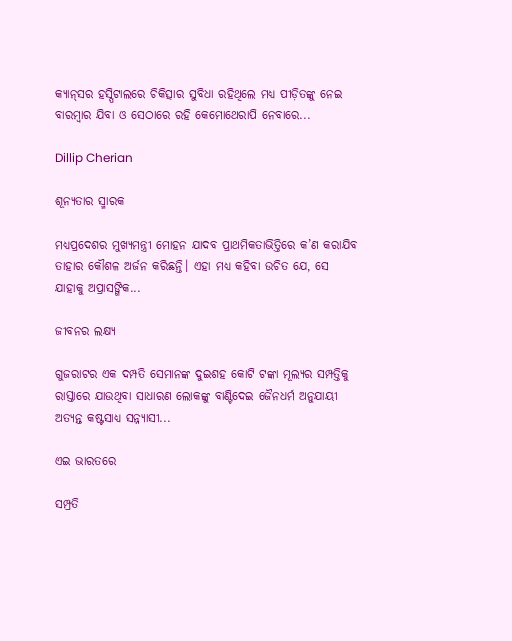କ୍ୟାନ୍‌ସର ହସ୍ପିଟାଲରେ ଚିକିତ୍ସାର ସୁବିଧା ରହିଥିଲେ ମଧ୍ୟ ପୀଡ଼ିତଙ୍କୁ ନେଇ ବାରମ୍ବାର ଯିବା ଓ ସେଠାରେ ରହି କେମୋଥେରାପି ନେବାରେ...

Dillip Cherian

ଶୂନ୍ୟତାର ସ୍ମାରକ

ମଧ୍ୟପ୍ରଦେଶର ମୁଖ୍ୟମନ୍ତ୍ରୀ ମୋହନ ଯାଦବ ପ୍ରାଥମିକତାଭିତ୍ତିରେ କ’ଣ କରାଯିବ ତାହାର କୌଶଳ ଅର୍ଜନ କରିଛନ୍ତି। ଏହା ମଧ୍ୟ କହିବା ଉଚିତ ଯେ, ସେ ଯାହାକୁ ଅପ୍ରାସଙ୍ଗିକ...

ଜୀବନର ଲକ୍ଷ୍ୟ

ଗୁଜରାଟର ଏକ ଦମ୍ପତି ସେମାନଙ୍କ ଦୁଇଶହ କୋଟି ଟଙ୍କା ମୂଲ୍ୟର ସମ୍ପତ୍ତିକୁ ରାସ୍ତାରେ ଯାଉଥିବା ସାଧାରଣ ଲୋକଙ୍କୁ ବାଣ୍ଟିଦେଇ ଜୈନଧର୍ମ ଅନୁଯାୟୀ ଅତ୍ୟନ୍ତ କଷ୍ଟସାଧ୍ୟ ସନ୍ନ୍ୟାସୀ...

ଏଇ ଭାରତରେ

ସମ୍ପ୍ରତି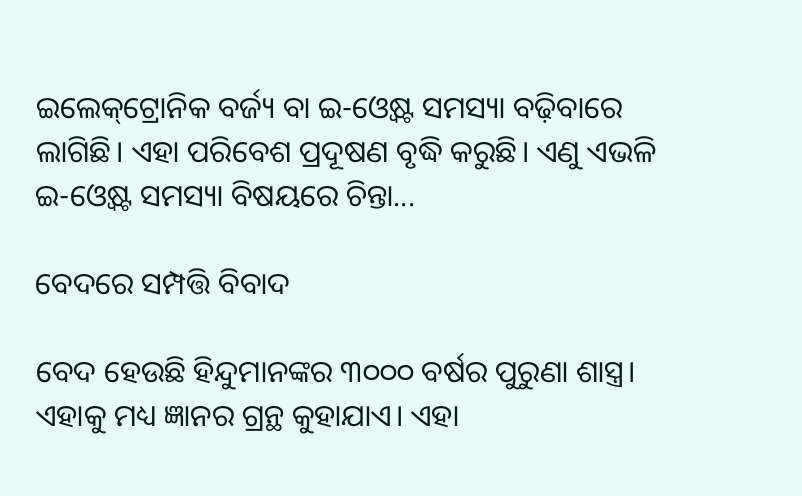ଇଲେକ୍‌ଟ୍ରୋନିକ ବର୍ଜ୍ୟ ବା ଇ-ଓ୍ବେଷ୍ଟ ସମସ୍ୟା ବଢ଼ିବାରେ ଲାଗିଛି। ଏହା ପରିବେଶ ପ୍ରଦୂଷଣ ବୃଦ୍ଧି କରୁଛି। ଏଣୁ ଏଭଳି ଇ-ଓ୍ବେଷ୍ଟ ସମସ୍ୟା ବିଷୟରେ ଚିନ୍ତା...

ବେଦରେ ସମ୍ପତ୍ତି ବିବାଦ

ବେଦ ହେଉଛି ହିନ୍ଦୁମାନଙ୍କର ୩୦୦୦ ବର୍ଷର ପୁରୁଣା ଶାସ୍ତ୍ର। ଏହାକୁ ମଧ୍ୟ ଜ୍ଞାନର ଗ୍ରନ୍ଥ କୁହାଯାଏ। ଏହା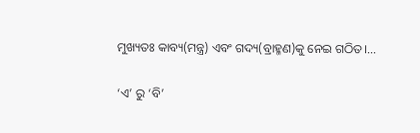ମୁଖ୍ୟତଃ କାବ୍ୟ(ମନ୍ତ୍ର) ଏବଂ ଗଦ୍ୟ(ବ୍ରାହ୍ମଣ)କୁ ନେଇ ଗଠିତ।...

‘ଏ’ ରୁ ‘ବି’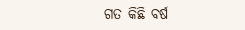ଗତ କିଛି ବର୍ଷ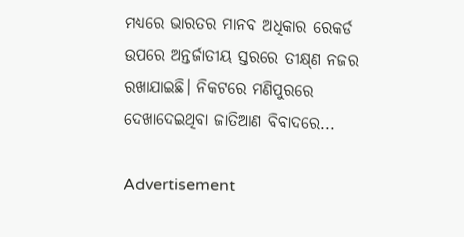ମଧ୍ୟରେ ଭାରତର ମାନବ ଅଧିକାର ରେକର୍ଡ ଉପରେ ଅନ୍ତର୍ଜାତୀୟ ସ୍ତରରେ ତୀକ୍ଷ୍‌ଣ ନଜର ରଖାଯାଇଛି। ନିକଟରେ ମଣିପୁରରେ ଦେଖାଦେଇଥିବା ଜାତିଆଣ ବିବାଦରେ...

Advertisement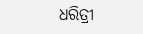ଧରିତ୍ରୀ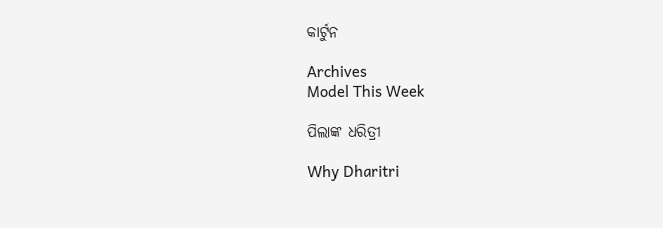କାର୍ଟୁନ

Archives
Model This Week

ପିଲାଙ୍କ ଧରିତ୍ରୀ

Why Dharitri